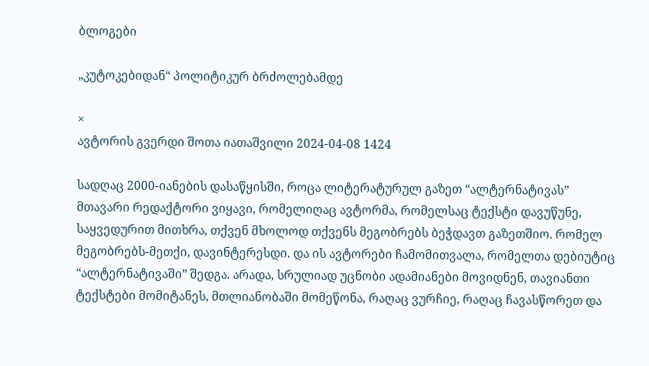ბლოგები

„კუტოკებიდან“ პოლიტიკურ ბრძოლებამდე

×
ავტორის გვერდი შოთა იათაშვილი 2024-04-08 1424

სადღაც 2000-იანების დასაწყისში, როცა ლიტერატურულ გაზეთ “ალტერნატივას” მთავარი რედაქტორი ვიყავი, რომელიღაც ავტორმა, რომელსაც ტექსტი დავუწუნე, საყვედურით მითხრა, თქვენ მხოლოდ თქვენს მეგობრებს ბეჭდავთ გაზეთშიო. რომელ მეგობრებს-მეთქი, დავინტერესდი. და ის ავტორები ჩამომითვალა, რომელთა დებიუტიც “ალტერნატივაში” შედგა. არადა, სრულიად უცნობი ადამიანები მოვიდნენ, თავიანთი ტექსტები მომიტანეს, მთლიანობაში მომეწონა, რაღაც ვურჩიე, რაღაც ჩავასწორეთ და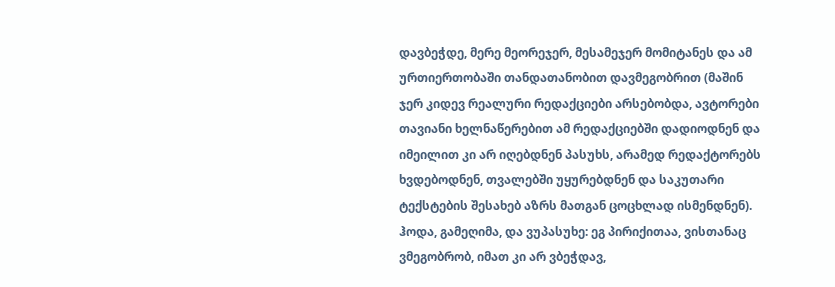დავბეჭდე, მერე მეორეჯერ, მესამეჯერ მომიტანეს და ამ ურთიერთობაში თანდათანობით დავმეგობრით (მაშინ ჯერ კიდევ რეალური რედაქციები არსებობდა, ავტორები თავიანი ხელნაწერებით ამ რედაქციებში დადიოდნენ და იმეილით კი არ იღებდნენ პასუხს, არამედ რედაქტორებს ხვდებოდნენ, თვალებში უყურებდნენ და საკუთარი ტექსტების შესახებ აზრს მათგან ცოცხლად ისმენდნენ). ჰოდა, გამეღიმა, და ვუპასუხე: ეგ პირიქითაა, ვისთანაც ვმეგობრობ, იმათ კი არ ვბეჭდავ,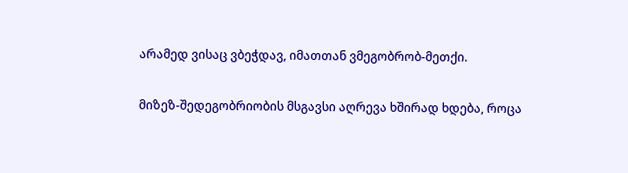არამედ ვისაც ვბეჭდავ, იმათთან ვმეგობრობ-მეთქი.

მიზეზ-შედეგობრიობის მსგავსი აღრევა ხშირად ხდება, როცა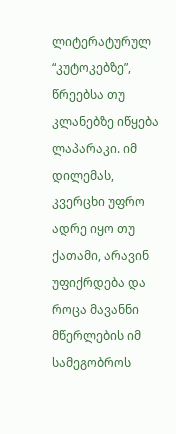ლიტერატურულ “კუტოკებზე”, წრეებსა თუ კლანებზე იწყება ლაპარაკი. იმ დილემას, კვერცხი უფრო ადრე იყო თუ ქათამი, არავინ უფიქრდება და როცა მავანნი მწერლების იმ სამეგობროს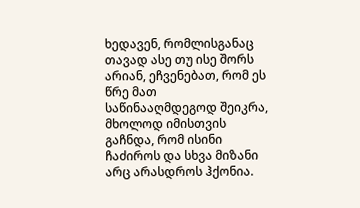ხედავენ, რომლისგანაც თავად ასე თუ ისე შორს არიან, ეჩვენებათ, რომ ეს წრე მათ საწინააღმდეგოდ შეიკრა, მხოლოდ იმისთვის გაჩნდა, რომ ისინი ჩაძიროს და სხვა მიზანი არც არასდროს ჰქონია.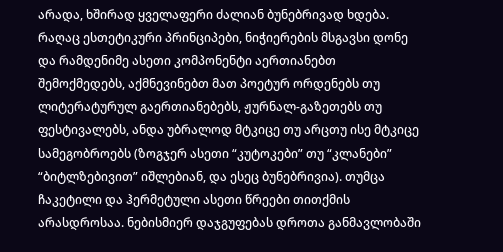არადა, ხშირად ყველაფერი ძალიან ბუნებრივად ხდება. რაღაც ესთეტიკური პრინციპები, ნიჭიერების მსგავსი დონე და რამდენიმე ასეთი კომპონენტი აერთიანებთ შემოქმედებს, აქმნევინებთ მათ პოეტურ ორდენებს თუ ლიტერატურულ გაერთიანებებს, ჟურნალ-გაზეთებს თუ ფესტივალებს, ანდა უბრალოდ მტკიცე თუ არცთუ ისე მტკიცე სამეგობროებს (ზოგჯერ ასეთი “კუტოკები” თუ “კლანები” “ბიტლზებივით” იშლებიან, და ესეც ბუნებრივია). თუმცა ჩაკეტილი და ჰერმეტული ასეთი წრეები თითქმის არასდროსაა. ნებისმიერ დაჯგუფებას დროთა განმავლობაში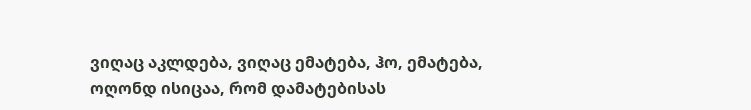ვიღაც აკლდება, ვიღაც ემატება, ჰო, ემატება, ოღონდ ისიცაა, რომ დამატებისას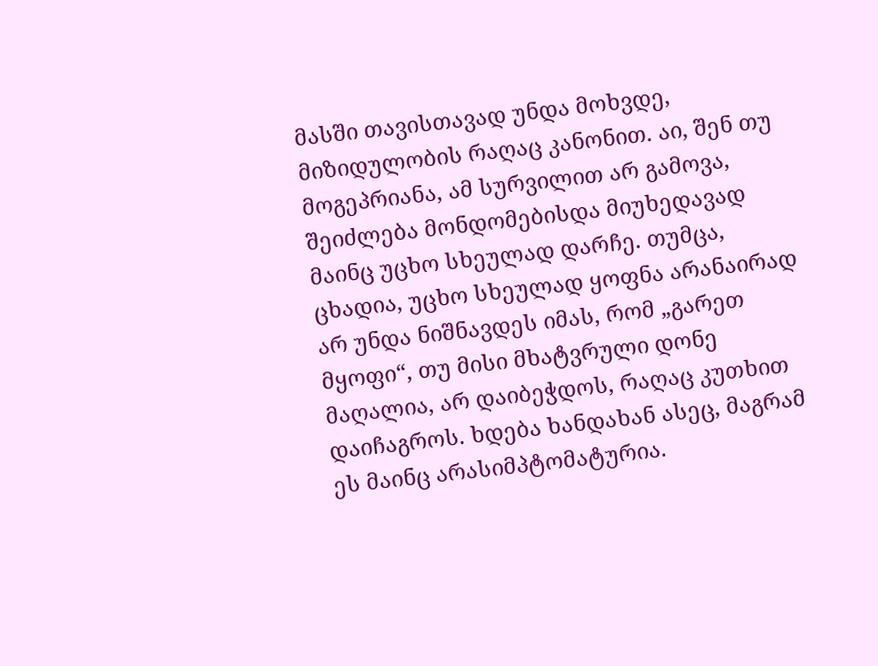მასში თავისთავად უნდა მოხვდე, მიზიდულობის რაღაც კანონით. აი, შენ თუ მოგეპრიანა, ამ სურვილით არ გამოვა, შეიძლება მონდომებისდა მიუხედავად მაინც უცხო სხეულად დარჩე. თუმცა, ცხადია, უცხო სხეულად ყოფნა არანაირად არ უნდა ნიშნავდეს იმას, რომ „გარეთ მყოფი“, თუ მისი მხატვრული დონე მაღალია, არ დაიბეჭდოს, რაღაც კუთხით დაიჩაგროს. ხდება ხანდახან ასეც, მაგრამ ეს მაინც არასიმპტომატურია.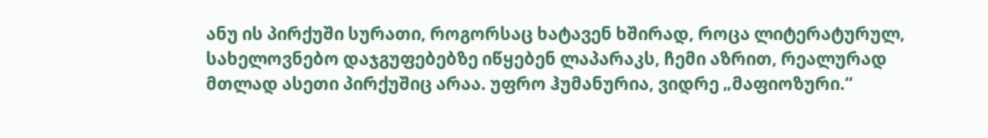ანუ ის პირქუში სურათი, როგორსაც ხატავენ ხშირად, როცა ლიტერატურულ, სახელოვნებო დაჯგუფებებზე იწყებენ ლაპარაკს, ჩემი აზრით, რეალურად მთლად ასეთი პირქუშიც არაა. უფრო ჰუმანურია, ვიდრე „მაფიოზური.“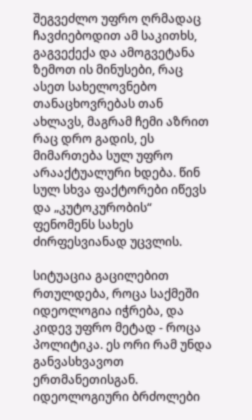შეგვეძლო უფრო ღრმადაც ჩავძიებოდით ამ საკითხს, გაგვექექა და ამოგვეტანა ზემოთ ის მინუსები, რაც ასეთ სახელოვნებო თანაცხოვრებას თან ახლავს, მაგრამ ჩემი აზრით რაც დრო გადის, ეს მიმართება სულ უფრო არააქტუალური ხდება. წინ სულ სხვა ფაქტორები იწევს და „კუტოკურობის“ ფენომენს სახეს ძირფესვიანად უცვლის.

სიტუაცია გაცილებით რთულდება, როცა საქმეში იდეოლოგია იჭრება, და კიდევ უფრო მეტად - როცა პოლიტიკა. ეს ორი რამ უნდა განვასხვავოთ ერთმანეთისგან. იდეოლოგიური ბრძოლები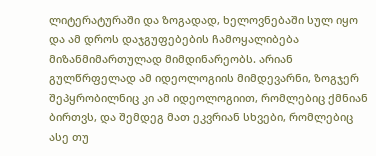ლიტერატურაში და ზოგადად, ხელოვნებაში სულ იყო და ამ დროს დაჯგუფებების ჩამოყალიბება მიზანმიმართულად მიმდინარეობს. არიან გულწრფელად ამ იდეოლოგიის მიმდევარნი, ზოგჯერ შეპყრობილნიც კი ამ იდეოლოგიით, რომლებიც ქმნიან ბირთვს, და შემდეგ მათ ეკვრიან სხვები, რომლებიც ასე თუ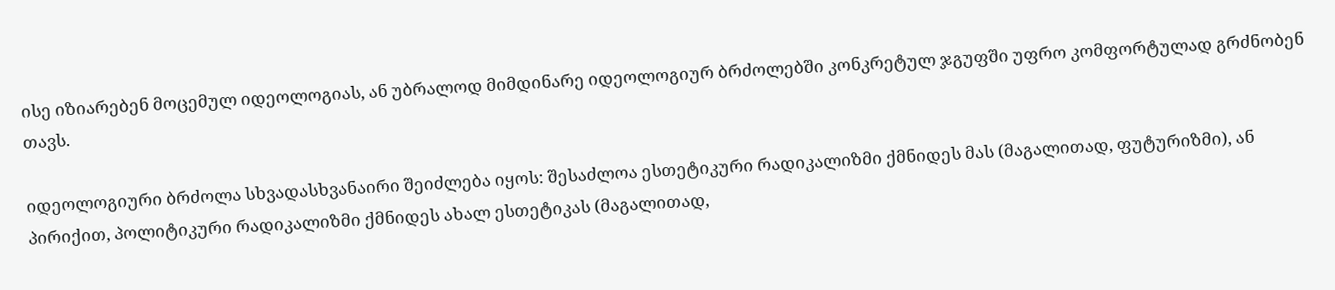ისე იზიარებენ მოცემულ იდეოლოგიას, ან უბრალოდ მიმდინარე იდეოლოგიურ ბრძოლებში კონკრეტულ ჯგუფში უფრო კომფორტულად გრძნობენ თავს.

იდეოლოგიური ბრძოლა სხვადასხვანაირი შეიძლება იყოს: შესაძლოა ესთეტიკური რადიკალიზმი ქმნიდეს მას (მაგალითად, ფუტურიზმი), ან პირიქით, პოლიტიკური რადიკალიზმი ქმნიდეს ახალ ესთეტიკას (მაგალითად,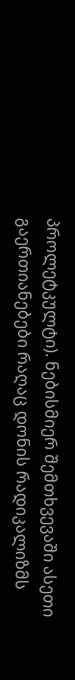პროლეტკულტი). ნებისმიერ შემთხვევაში ასეთი გაერთიანებები რაღაც დონის რადიკალიზმს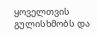ყოველთვის გულისხმობს და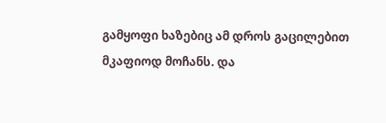გამყოფი ხაზებიც ამ დროს გაცილებით მკაფიოდ მოჩანს. და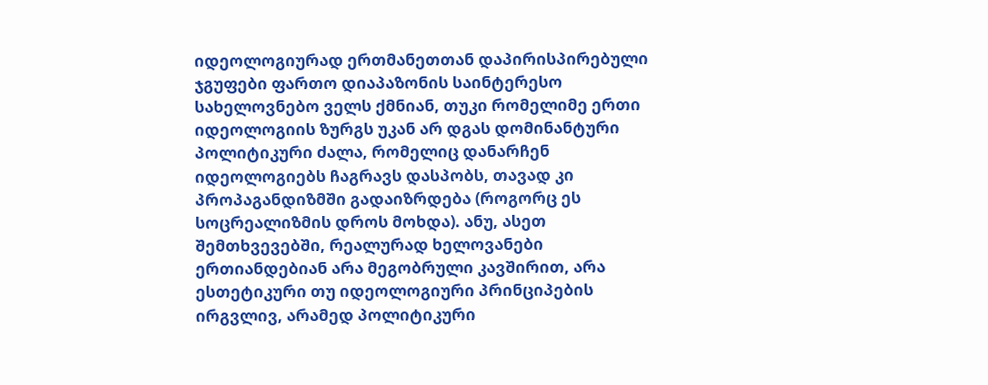იდეოლოგიურად ერთმანეთთან დაპირისპირებული ჯგუფები ფართო დიაპაზონის საინტერესო სახელოვნებო ველს ქმნიან, თუკი რომელიმე ერთი იდეოლოგიის ზურგს უკან არ დგას დომინანტური პოლიტიკური ძალა, რომელიც დანარჩენ იდეოლოგიებს ჩაგრავს დასპობს, თავად კი პროპაგანდიზმში გადაიზრდება (როგორც ეს სოცრეალიზმის დროს მოხდა). ანუ, ასეთ შემთხვევებში, რეალურად ხელოვანები ერთიანდებიან არა მეგობრული კავშირით, არა ესთეტიკური თუ იდეოლოგიური პრინციპების ირგვლივ, არამედ პოლიტიკური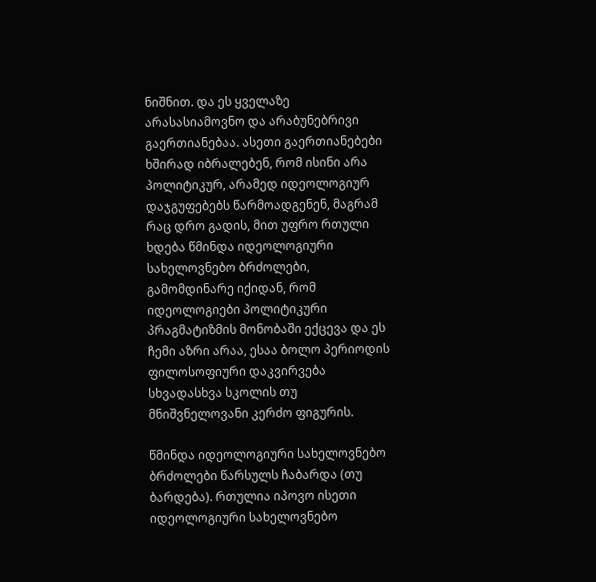ნიშნით. და ეს ყველაზე არასასიამოვნო და არაბუნებრივი გაერთიანებაა. ასეთი გაერთიანებები ხშირად იბრალებენ, რომ ისინი არა პოლიტიკურ, არამედ იდეოლოგიურ დაჯგუფებებს წარმოადგენენ, მაგრამ რაც დრო გადის, მით უფრო რთული ხდება წმინდა იდეოლოგიური სახელოვნებო ბრძოლები, გამომდინარე იქიდან, რომ იდეოლოგიები პოლიტიკური პრაგმატიზმის მონობაში ექცევა და ეს ჩემი აზრი არაა, ესაა ბოლო პერიოდის ფილოსოფიური დაკვირვება სხვადასხვა სკოლის თუ მნიშვნელოვანი კერძო ფიგურის.

წმინდა იდეოლოგიური სახელოვნებო ბრძოლები წარსულს ჩაბარდა (თუ ბარდება). რთულია იპოვო ისეთი იდეოლოგიური სახელოვნებო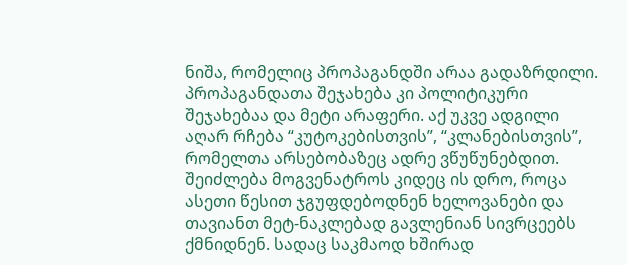ნიშა, რომელიც პროპაგანდში არაა გადაზრდილი. პროპაგანდათა შეჯახება კი პოლიტიკური შეჯახებაა და მეტი არაფერი. აქ უკვე ადგილი აღარ რჩება “კუტოკებისთვის”, “კლანებისთვის”, რომელთა არსებობაზეც ადრე ვწუწუნებდით. შეიძლება მოგვენატროს კიდეც ის დრო, როცა ასეთი წესით ჯგუფდებოდნენ ხელოვანები და თავიანთ მეტ-ნაკლებად გავლენიან სივრცეებს ქმნიდნენ. სადაც საკმაოდ ხშირად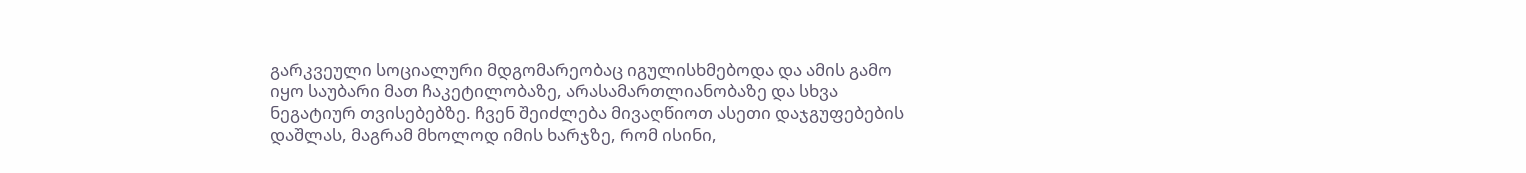გარკვეული სოციალური მდგომარეობაც იგულისხმებოდა და ამის გამო იყო საუბარი მათ ჩაკეტილობაზე, არასამართლიანობაზე და სხვა ნეგატიურ თვისებებზე. ჩვენ შეიძლება მივაღწიოთ ასეთი დაჯგუფებების დაშლას, მაგრამ მხოლოდ იმის ხარჯზე, რომ ისინი,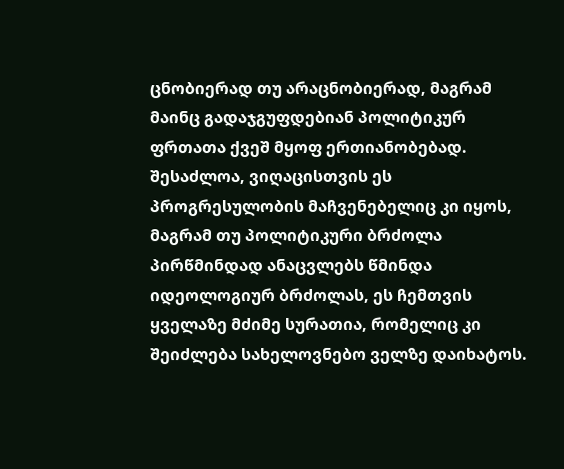ცნობიერად თუ არაცნობიერად, მაგრამ მაინც გადაჯგუფდებიან პოლიტიკურ ფრთათა ქვეშ მყოფ ერთიანობებად. შესაძლოა, ვიღაცისთვის ეს პროგრესულობის მაჩვენებელიც კი იყოს, მაგრამ თუ პოლიტიკური ბრძოლა პირწმინდად ანაცვლებს წმინდა იდეოლოგიურ ბრძოლას, ეს ჩემთვის ყველაზე მძიმე სურათია, რომელიც კი შეიძლება სახელოვნებო ველზე დაიხატოს.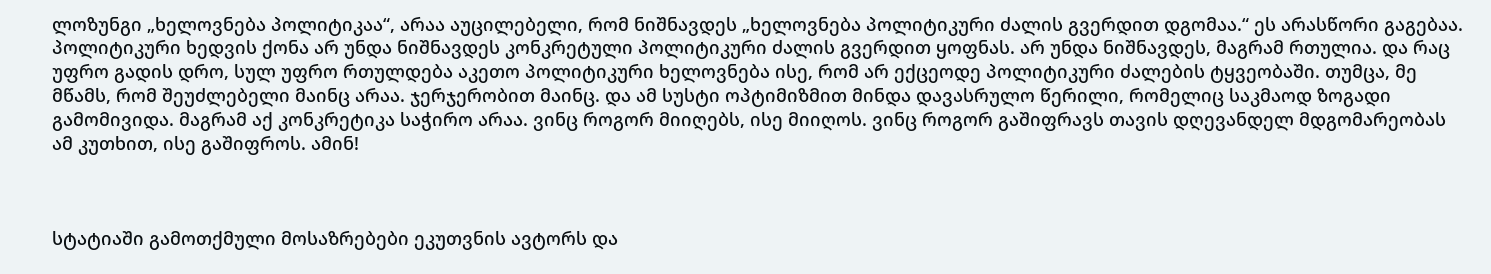ლოზუნგი „ხელოვნება პოლიტიკაა“, არაა აუცილებელი, რომ ნიშნავდეს „ხელოვნება პოლიტიკური ძალის გვერდით დგომაა.“ ეს არასწორი გაგებაა. პოლიტიკური ხედვის ქონა არ უნდა ნიშნავდეს კონკრეტული პოლიტიკური ძალის გვერდით ყოფნას. არ უნდა ნიშნავდეს, მაგრამ რთულია. და რაც უფრო გადის დრო, სულ უფრო რთულდება აკეთო პოლიტიკური ხელოვნება ისე, რომ არ ექცეოდე პოლიტიკური ძალების ტყვეობაში. თუმცა, მე მწამს, რომ შეუძლებელი მაინც არაა. ჯერჯერობით მაინც. და ამ სუსტი ოპტიმიზმით მინდა დავასრულო წერილი, რომელიც საკმაოდ ზოგადი გამომივიდა. მაგრამ აქ კონკრეტიკა საჭირო არაა. ვინც როგორ მიიღებს, ისე მიიღოს. ვინც როგორ გაშიფრავს თავის დღევანდელ მდგომარეობას ამ კუთხით, ისე გაშიფროს. ამინ!



სტატიაში გამოთქმული მოსაზრებები ეკუთვნის ავტორს და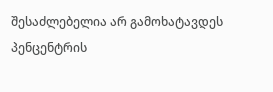შესაძლებელია არ გამოხატავდეს პენცენტრის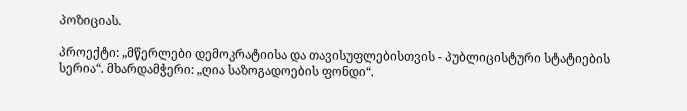პოზიციას.

პროექტი: „მწერლები დემოკრატიისა და თავისუფლებისთვის - პუბლიცისტური სტატიების სერია“. მხარდამჭერი: „ღია საზოგადოების ფონდი“.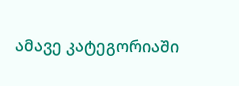ამავე კატეგორიაში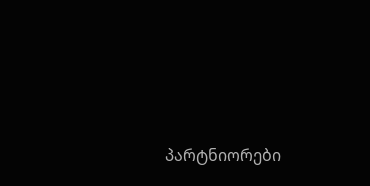პარტნიორები